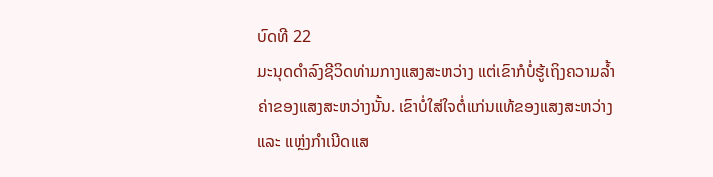ບົດທີ 22
ມະນຸດດຳລົງຊີວິດທ່າມກາງແສງສະຫວ່າງ ແຕ່ເຂົາກໍບໍ່ຮູ້ເຖິງຄວາມລໍ້າຄ່າຂອງແສງສະຫວ່າງນັ້ນ. ເຂົາບໍ່ໃສ່ໃຈຕໍ່ແກ່ນແທ້ຂອງແສງສະຫວ່າງ ແລະ ແຫຼ່ງກຳເນີດແສ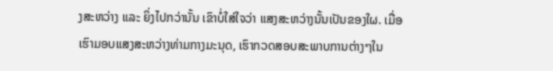ງສະຫວ່າງ ແລະ ຍິ່ງໄປກວ່ານັ້ນ ເຂົາບໍ່ໃສ່ໃຈວ່າ ແສງສະຫວ່າງນັ້ນເປັນຂອງໃຜ. ເມື່ອເຮົາມອບແສງສະຫວ່າງທ່າມກາງມະນຸດ, ເຮົາກວດສອບສະພາບການຕ່າງໆໃນ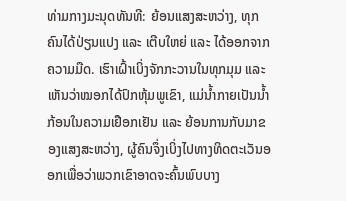ທ່າມກາງມະນຸດທັນທີ: ຍ້ອນແສງສະຫວ່າງ, ທຸກຄົນໄດ້ປ່ຽນແປງ ແລະ ເຕີບໃຫຍ່ ແລະ ໄດ້ອອກຈາກຄວາມມືດ. ເຮົາເຝົ້າເບິ່ງຈັກກະວານໃນທຸກມຸມ ແລະ ເຫັນວ່າໝອກໄດ້ປົກຫຸ້ມພູເຂົາ, ແມ່ນໍ້າກາຍເປັນນໍ້າກ້ອນໃນຄວາມເຢືອກເຢັນ ແລະ ຍ້ອນການກັບມາຂອງແສງສະຫວ່າງ, ຜູ້ຄົນຈຶ່ງເບິ່ງໄປທາງທິດຕະເວັນອອກເພື່ອວ່າພວກເຂົາອາດຈະຄົ້ນພົບບາງ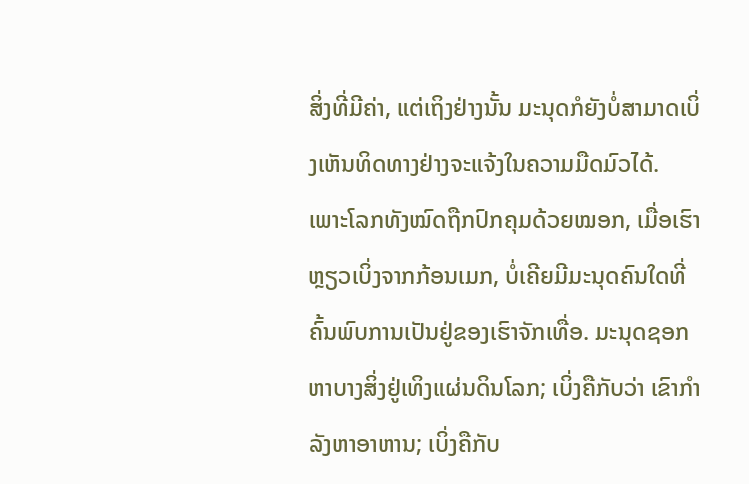ສິ່ງທີ່ມີຄ່າ, ແຕ່ເຖິງຢ່າງນັ້ນ ມະນຸດກໍຍັງບໍ່ສາມາດເບິ່ງເຫັນທິດທາງຢ່າງຈະແຈ້ງໃນຄວາມມືດມົວໄດ້. ເພາະໂລກທັງໝົດຖືກປົກຄຸມດ້ວຍໝອກ, ເມື່ອເຮົາຫຼຽວເບິ່ງຈາກກ້ອນເມກ, ບໍ່ເຄີຍມີມະນຸດຄົນໃດທີ່ຄົ້ນພົບການເປັນຢູ່ຂອງເຮົາຈັກເທື່ອ. ມະນຸດຊອກຫາບາງສິ່ງຢູ່ເທິງແຜ່ນດິນໂລກ; ເບິ່ງຄືກັບວ່າ ເຂົາກຳລັງຫາອາຫານ; ເບິ່ງຄືກັບ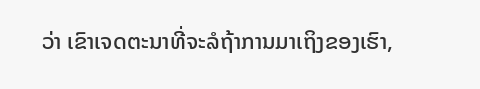ວ່າ ເຂົາເຈດຕະນາທີ່ຈະລໍຖ້າການມາເຖິງຂອງເຮົາ,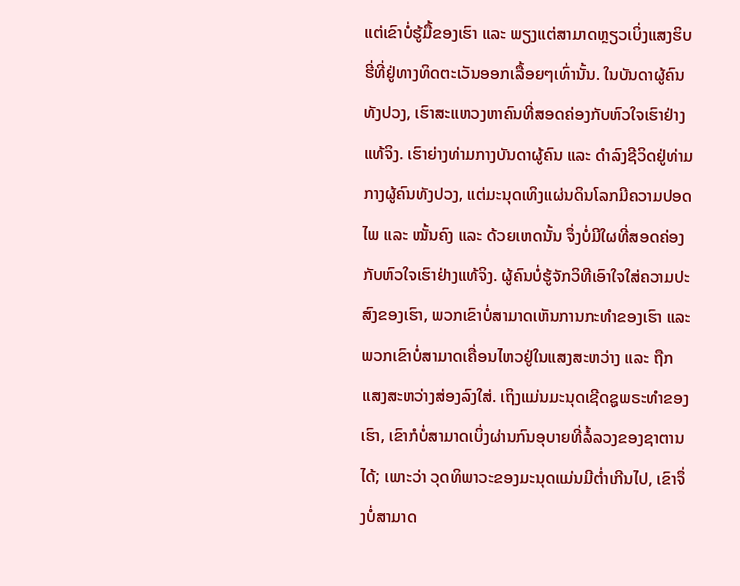ແຕ່ເຂົາບໍ່ຮູ້ມື້ຂອງເຮົາ ແລະ ພຽງແຕ່ສາມາດຫຼຽວເບິ່ງແສງຮິບຮີ່ທີ່ຢູ່ທາງທິດຕະເວັນອອກເລື້ອຍໆເທົ່ານັ້ນ. ໃນບັນດາຜູ້ຄົນທັງປວງ, ເຮົາສະແຫວງຫາຄົນທີ່ສອດຄ່ອງກັບຫົວໃຈເຮົາຢ່າງແທ້ຈິງ. ເຮົາຍ່າງທ່າມກາງບັນດາຜູ້ຄົນ ແລະ ດຳລົງຊີວິດຢູ່ທ່າມກາງຜູ້ຄົນທັງປວງ, ແຕ່ມະນຸດເທິງແຜ່ນດິນໂລກມີຄວາມປອດໄພ ແລະ ໝັ້ນຄົງ ແລະ ດ້ວຍເຫດນັ້ນ ຈຶ່ງບໍ່ມີໃຜທີ່ສອດຄ່ອງກັບຫົວໃຈເຮົາຢ່າງແທ້ຈິງ. ຜູ້ຄົນບໍ່ຮູ້ຈັກວິທີເອົາໃຈໃສ່ຄວາມປະສົງຂອງເຮົາ, ພວກເຂົາບໍ່ສາມາດເຫັນການກະທຳຂອງເຮົາ ແລະ ພວກເຂົາບໍ່ສາມາດເຄື່ອນໄຫວຢູ່ໃນແສງສະຫວ່າງ ແລະ ຖືກແສງສະຫວ່າງສ່ອງລົງໃສ່. ເຖິງແມ່ນມະນຸດເຊີດຊູພຣະທຳຂອງເຮົາ, ເຂົາກໍບໍ່ສາມາດເບິ່ງຜ່ານກົນອຸບາຍທີ່ລໍ້ລວງຂອງຊາຕານໄດ້; ເພາະວ່າ ວຸດທິພາວະຂອງມະນຸດແມ່ນມີຕໍ່າເກີນໄປ, ເຂົາຈຶ່ງບໍ່ສາມາດ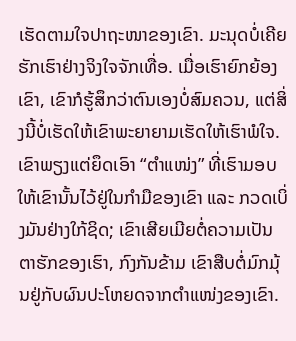ເຮັດຕາມໃຈປາຖະໜາຂອງເຂົາ. ມະນຸດບໍ່ເຄີຍຮັກເຮົາຢ່າງຈິງໃຈຈັກເທື່ອ. ເມື່ອເຮົາຍົກຍ້ອງເຂົາ, ເຂົາກໍຮູ້ສຶກວ່າຕົນເອງບໍ່ສົມຄວນ, ແຕ່ສິ່ງນີ້ບໍ່ເຮັດໃຫ້ເຂົາພະຍາຍາມເຮັດໃຫ້ເຮົາພໍໃຈ. ເຂົາພຽງແຕ່ຍຶດເອົາ “ຕໍາແໜ່ງ” ທີ່ເຮົາມອບໃຫ້ເຂົານັ້ນໄວ້ຢູ່ໃນກໍາມືຂອງເຂົາ ແລະ ກວດເບິ່ງມັນຢ່າງໃກ້ຊິດ; ເຂົາເສີຍເມີຍຕໍ່ຄວາມເປັນຕາຮັກຂອງເຮົາ, ກົງກັນຂ້າມ ເຂົາສືບຕໍ່ມົກມຸ້ນຢູ່ກັບຜົນປະໂຫຍດຈາກຕໍາແໜ່ງຂອງເຂົາ.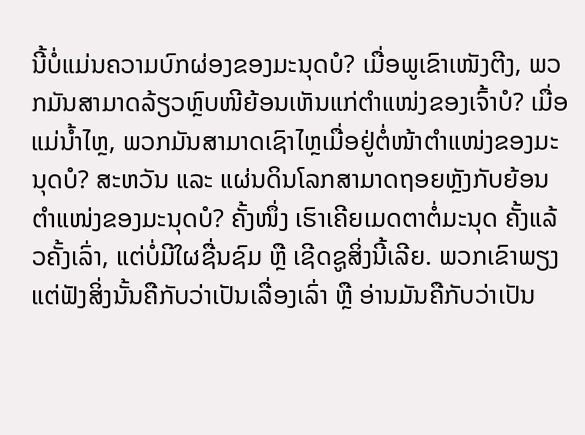ນີ້ບໍ່ແມ່ນຄວາມບົກຜ່ອງຂອງມະນຸດບໍ? ເມື່ອພູເຂົາເໜັງຕີງ, ພວກມັນສາມາດລ້ຽວຫຼົບໜີຍ້ອນເຫັນແກ່ຕໍາແໜ່ງຂອງເຈົ້າບໍ? ເມື່ອແມ່ນໍ້າໄຫຼ, ພວກມັນສາມາດເຊົາໄຫຼເມື່ອຢູ່ຕໍ່ໜ້າຕໍາແໜ່ງຂອງມະນຸດບໍ? ສະຫວັນ ແລະ ແຜ່ນດິນໂລກສາມາດຖອຍຫຼັງກັບຍ້ອນຕໍາແໜ່ງຂອງມະນຸດບໍ? ຄັ້ງໜຶ່ງ ເຮົາເຄີຍເມດຕາຕໍ່ມະນຸດ ຄັ້ງແລ້ວຄັ້ງເລົ່າ, ແຕ່ບໍ່ມີໃຜຊື່ນຊົມ ຫຼື ເຊີດຊູສິ່ງນີ້ເລີຍ. ພວກເຂົາພຽງແຕ່ຟັງສິ່ງນັ້ນຄືກັບວ່າເປັນເລື່ອງເລົ່າ ຫຼື ອ່ານມັນຄືກັບວ່າເປັນ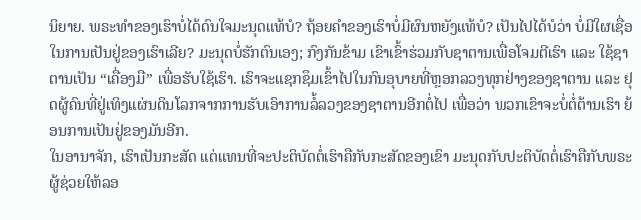ນິຍາຍ. ພຣະທຳຂອງເຮົາບໍ່ໄດ້ດົນໃຈມະນຸດແທ້ບໍ? ຖ້ອຍຄຳຂອງເຮົາບໍ່ມີຜົນຫຍັງແທ້ບໍ? ເປັນໄປໄດ້ບໍວ່າ ບໍ່ມີໃຜເຊື່ອໃນການເປັນຢູ່ຂອງເຮົາເລີຍ? ມະນຸດບໍ່ຮັກຕົນເອງ; ກົງກັນຂ້າມ ເຂົາເຂົ້າຮ່ວມກັບຊາຕານເພື່ອໂຈມຕີເຮົາ ແລະ ໃຊ້ຊາຕານເປັນ “ເຄື່ອງມື” ເພື່ອຮັບໃຊ້ເຮົາ. ເຮົາຈະແຊກຊຶມເຂົ້າໄປໃນກົນອຸບາຍທີ່ຫຼອກລວງທຸກຢ່າງຂອງຊາຕານ ແລະ ຢຸດຜູ້ຄົນທີ່ຢູ່ເທິງແຜ່ນດິນໂລກຈາກການຮັບເອົາການລໍ້ລວງຂອງຊາຕານອີກຕໍ່ໄປ ເພື່ອວ່າ ພວກເຂົາຈະບໍ່ຕໍ່ຕ້ານເຮົາ ຍ້ອນການເປັນຢູ່ຂອງມັນອີກ.
ໃນອານາຈັກ, ເຮົາເປັນກະສັດ ແຕ່ແທນທີ່ຈະປະຕິບັດຕໍ່ເຮົາຄືກັບກະສັດຂອງເຂົາ ມະນຸດກັບປະຕິບັດຕໍ່ເຮົາຄືກັບພຣະຜູ້ຊ່ວຍໃຫ້ລອ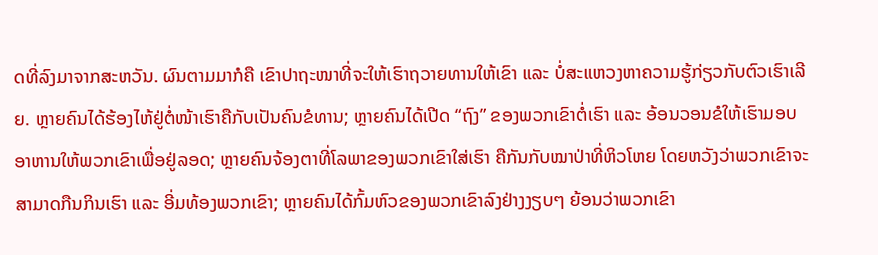ດທີ່ລົງມາຈາກສະຫວັນ. ຜົນຕາມມາກໍຄື ເຂົາປາຖະໜາທີ່ຈະໃຫ້ເຮົາຖວາຍທານໃຫ້ເຂົາ ແລະ ບໍ່ສະແຫວງຫາຄວາມຮູ້ກ່ຽວກັບຕົວເຮົາເລີຍ. ຫຼາຍຄົນໄດ້ຮ້ອງໄຫ້ຢູ່ຕໍ່ໜ້າເຮົາຄືກັບເປັນຄົນຂໍທານ; ຫຼາຍຄົນໄດ້ເປີດ “ຖົງ” ຂອງພວກເຂົາຕໍ່ເຮົາ ແລະ ອ້ອນວອນຂໍໃຫ້ເຮົາມອບອາຫານໃຫ້ພວກເຂົາເພື່ອຢູ່ລອດ; ຫຼາຍຄົນຈ້ອງຕາທີ່ໂລພາຂອງພວກເຂົາໃສ່ເຮົາ ຄືກັນກັບໝາປ່າທີ່ຫິວໂຫຍ ໂດຍຫວັງວ່າພວກເຂົາຈະສາມາດກືນກິນເຮົາ ແລະ ອີ່ມທ້ອງພວກເຂົາ; ຫຼາຍຄົນໄດ້ກົ້ມຫົວຂອງພວກເຂົາລົງຢ່າງງຽບໆ ຍ້ອນວ່າພວກເຂົາ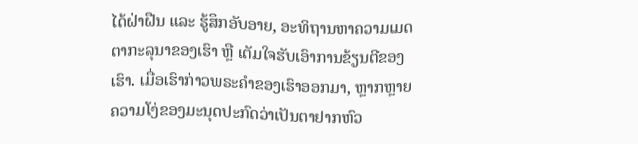ໄດ້ຝ່າຝືນ ແລະ ຮູ້ສຶກອັບອາຍ, ອະທິຖານຫາຄວາມເມດຕາກະລຸນາຂອງເຮົາ ຫຼື ເຕັມໃຈຮັບເອົາການຂ້ຽນຕີຂອງເຮົາ. ເມື່ອເຮົາກ່າວພຣະຄຳຂອງເຮົາອອກມາ, ຫຼາກຫຼາຍຄວາມໂງ່ຂອງມະນຸດປະກົດວ່າເປັນຕາຢາກຫົວ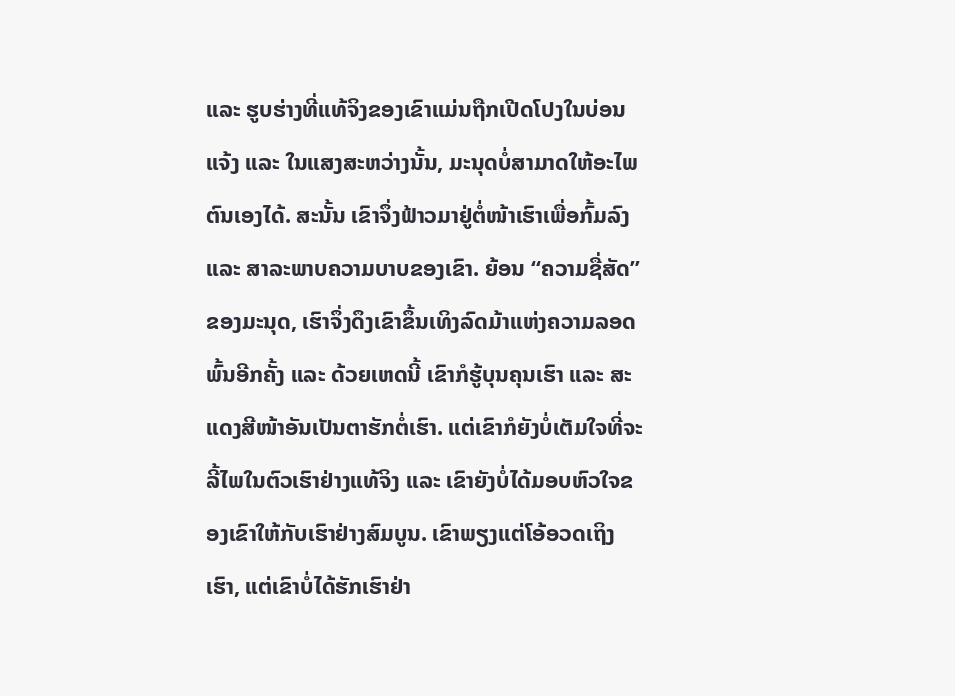ແລະ ຮູບຮ່າງທີ່ແທ້ຈິງຂອງເຂົາແມ່ນຖືກເປີດໂປງໃນບ່ອນແຈ້ງ ແລະ ໃນແສງສະຫວ່າງນັ້ນ, ມະນຸດບໍ່ສາມາດໃຫ້ອະໄພຕົນເອງໄດ້. ສະນັ້ນ ເຂົາຈຶ່ງຟ້າວມາຢູ່ຕໍ່ໜ້າເຮົາເພື່ອກົ້ມລົງ ແລະ ສາລະພາບຄວາມບາບຂອງເຂົາ. ຍ້ອນ “ຄວາມຊື່ສັດ” ຂອງມະນຸດ, ເຮົາຈຶ່ງດຶງເຂົາຂຶ້ນເທິງລົດມ້າແຫ່ງຄວາມລອດພົ້ນອີກຄັ້ງ ແລະ ດ້ວຍເຫດນີ້ ເຂົາກໍຮູ້ບຸນຄຸນເຮົາ ແລະ ສະແດງສີໜ້າອັນເປັນຕາຮັກຕໍ່ເຮົາ. ແຕ່ເຂົາກໍຍັງບໍ່ເຕັມໃຈທີ່ຈະລີ້ໄພໃນຕົວເຮົາຢ່າງແທ້ຈິງ ແລະ ເຂົາຍັງບໍ່ໄດ້ມອບຫົວໃຈຂອງເຂົາໃຫ້ກັບເຮົາຢ່າງສົມບູນ. ເຂົາພຽງແຕ່ໂອ້ອວດເຖິງເຮົາ, ແຕ່ເຂົາບໍ່ໄດ້ຮັກເຮົາຢ່າ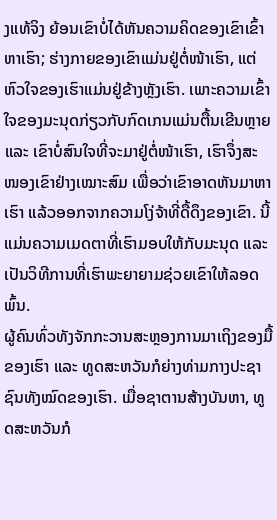ງແທ້ຈິງ ຍ້ອນເຂົາບໍ່ໄດ້ຫັນຄວາມຄິດຂອງເຂົາເຂົ້າຫາເຮົາ; ຮ່າງກາຍຂອງເຂົາແມ່ນຢູ່ຕໍ່ໜ້າເຮົາ, ແຕ່ຫົວໃຈຂອງເຮົາແມ່ນຢູ່ຂ້າງຫຼັງເຮົາ. ເພາະຄວາມເຂົ້າໃຈຂອງມະນຸດກ່ຽວກັບກົດເກນແມ່ນຕື້ນເຂີນຫຼາຍ ແລະ ເຂົາບໍ່ສົນໃຈທີ່ຈະມາຢູ່ຕໍ່ໜ້າເຮົາ, ເຮົາຈຶ່ງສະໜອງເຂົາຢ່າງເໝາະສົມ ເພື່ອວ່າເຂົາອາດຫັນມາຫາເຮົາ ແລ້ວອອກຈາກຄວາມໂງ່ຈ້າທີ່ດື້ດຶງຂອງເຂົາ. ນີ້ແມ່ນຄວາມເມດຕາທີ່ເຮົາມອບໃຫ້ກັບມະນຸດ ແລະ ເປັນວິທີການທີ່ເຮົາພະຍາຍາມຊ່ວຍເຂົາໃຫ້ລອດພົ້ນ.
ຜູ້ຄົນທົ່ວທັງຈັກກະວານສະຫຼອງການມາເຖິງຂອງມື້ຂອງເຮົາ ແລະ ທູດສະຫວັນກໍຍ່າງທ່າມກາງປະຊາຊົນທັງໝົດຂອງເຮົາ. ເມື່ອຊາຕານສ້າງບັນຫາ, ທູດສະຫວັນກໍ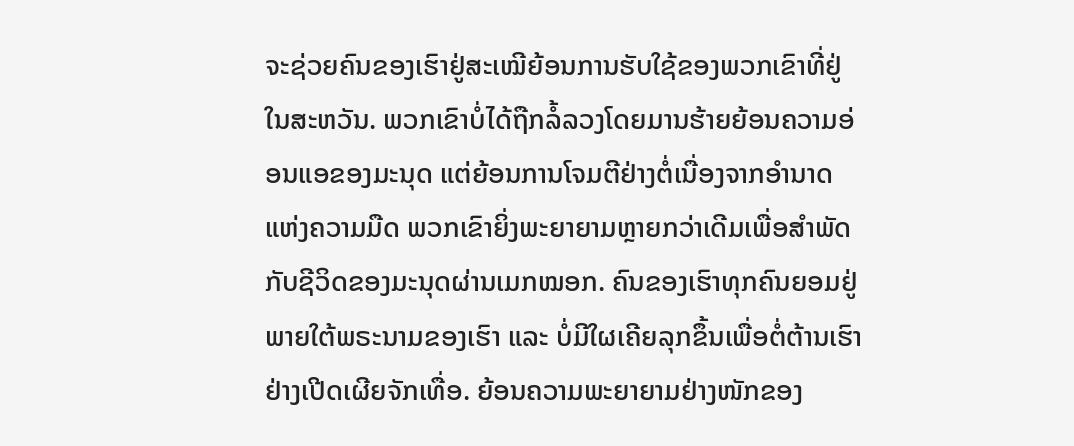ຈະຊ່ວຍຄົນຂອງເຮົາຢູ່ສະເໝີຍ້ອນການຮັບໃຊ້ຂອງພວກເຂົາທີ່ຢູ່ໃນສະຫວັນ. ພວກເຂົາບໍ່ໄດ້ຖືກລໍ້ລວງໂດຍມານຮ້າຍຍ້ອນຄວາມອ່ອນແອຂອງມະນຸດ ແຕ່ຍ້ອນການໂຈມຕີຢ່າງຕໍ່ເນື່ອງຈາກອໍານາດແຫ່ງຄວາມມືດ ພວກເຂົາຍິ່ງພະຍາຍາມຫຼາຍກວ່າເດີມເພື່ອສຳພັດກັບຊີວິດຂອງມະນຸດຜ່ານເມກໝອກ. ຄົນຂອງເຮົາທຸກຄົນຍອມຢູ່ພາຍໃຕ້ພຣະນາມຂອງເຮົາ ແລະ ບໍ່ມີໃຜເຄີຍລຸກຂຶ້ນເພື່ອຕໍ່ຕ້ານເຮົາຢ່າງເປີດເຜີຍຈັກເທື່ອ. ຍ້ອນຄວາມພະຍາຍາມຢ່າງໜັກຂອງ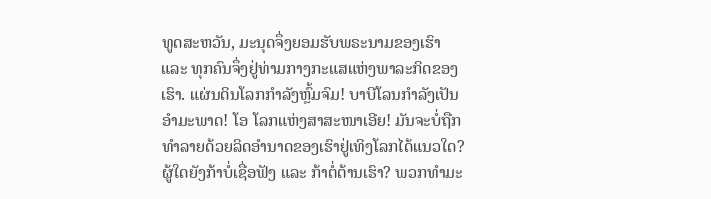ທູດສະຫວັນ, ມະນຸດຈຶ່ງຍອມຮັບພຣະນາມຂອງເຮົາ ແລະ ທຸກຄົນຈຶ່ງຢູ່ທ່າມກາງກະແສແຫ່ງພາລະກິດຂອງເຮົາ. ແຜ່ນດິນໂລກກຳລັງຫຼົ້ມຈົມ! ບາບີໂລນກຳລັງເປັນອຳມະພາດ! ໂອ ໂລກແຫ່ງສາສະໜາເອີຍ! ມັນຈະບໍ່ຖືກທຳລາຍດ້ວຍລິດອຳນາດຂອງເຮົາຢູ່ເທິງໂລກໄດ້ແນວໃດ? ຜູ້ໃດຍັງກ້າບໍ່ເຊື່ອຟັງ ແລະ ກ້າຕໍ່ຕ້ານເຮົາ? ພວກທຳມະ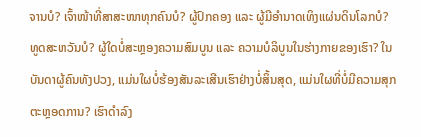ຈານບໍ? ເຈົ້າໜ້າທີ່ສາສະໜາທຸກຄົນບໍ? ຜູ້ປົກຄອງ ແລະ ຜູ້ມີອຳນາດເທິງແຜ່ນດິນໂລກບໍ? ທູດສະຫວັນບໍ? ຜູ້ໃດບໍ່ສະຫຼອງຄວາມສົມບູນ ແລະ ຄວາມບໍລິບູນໃນຮ່າງກາຍຂອງເຮົາ? ໃນບັນດາຜູ້ຄົນທັງປວງ, ແມ່ນໃຜບໍ່ຮ້ອງສັນລະເສີນເຮົາຢ່າງບໍ່ສິ້ນສຸດ, ແມ່ນໃຜທີ່ບໍ່ມີຄວາມສຸກຕະຫຼອດການ? ເຮົາດຳລົງ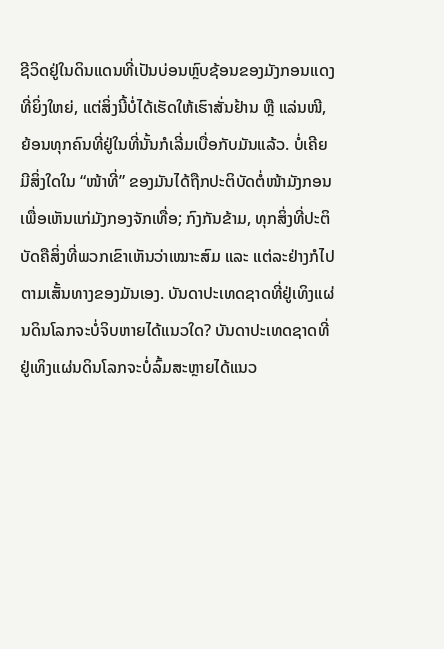ຊີວິດຢູ່ໃນດິນແດນທີ່ເປັນບ່ອນຫຼົບຊ້ອນຂອງມັງກອນແດງທີ່ຍິ່ງໃຫຍ່, ແຕ່ສິ່ງນີ້ບໍ່ໄດ້ເຮັດໃຫ້ເຮົາສັ່ນຢ້ານ ຫຼື ແລ່ນໜີ, ຍ້ອນທຸກຄົນທີ່ຢູ່ໃນທີ່ນັ້ນກໍເລີ່ມເບື່ອກັບມັນແລ້ວ. ບໍ່ເຄີຍມີສິ່ງໃດໃນ “ໜ້າທີ່” ຂອງມັນໄດ້ຖືກປະຕິບັດຕໍ່ໜ້າມັງກອນເພື່ອເຫັນແກ່ມັງກອງຈັກເທື່ອ; ກົງກັນຂ້າມ, ທຸກສິ່ງທີ່ປະຕິບັດຄືສິ່ງທີ່ພວກເຂົາເຫັນວ່າເໝາະສົມ ແລະ ແຕ່ລະຢ່າງກໍໄປຕາມເສັ້ນທາງຂອງມັນເອງ. ບັນດາປະເທດຊາດທີ່ຢູ່ເທິງແຜ່ນດິນໂລກຈະບໍ່ຈິບຫາຍໄດ້ແນວໃດ? ບັນດາປະເທດຊາດທີ່ຢູ່ເທິງແຜ່ນດິນໂລກຈະບໍ່ລົ້ມສະຫຼາຍໄດ້ແນວ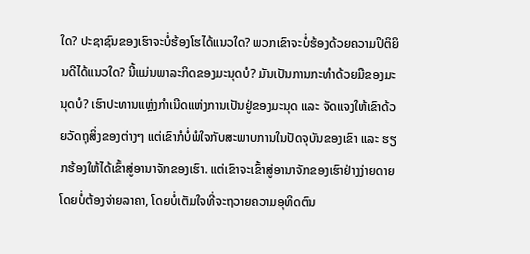ໃດ? ປະຊາຊົນຂອງເຮົາຈະບໍ່ຮ້ອງໂຮໄດ້ແນວໃດ? ພວກເຂົາຈະບໍ່ຮ້ອງດ້ວຍຄວາມປິຕິຍິນດີໄດ້ແນວໃດ? ນີ້ແມ່ນພາລະກິດຂອງມະນຸດບໍ? ມັນເປັນການກະທຳດ້ວຍມືຂອງມະນຸດບໍ? ເຮົາປະທານແຫຼ່ງກໍາເນີດແຫ່ງການເປັນຢູ່ຂອງມະນຸດ ແລະ ຈັດແຈງໃຫ້ເຂົາດ້ວຍວັດຖຸສິ່ງຂອງຕ່າງໆ ແຕ່ເຂົາກໍບໍ່ພໍໃຈກັບສະພາບການໃນປັດຈຸບັນຂອງເຂົາ ແລະ ຮຽກຮ້ອງໃຫ້ໄດ້ເຂົ້າສູ່ອານາຈັກຂອງເຮົາ. ແຕ່ເຂົາຈະເຂົ້າສູ່ອານາຈັກຂອງເຮົາຢ່າງງ່າຍດາຍ ໂດຍບໍ່ຕ້ອງຈ່າຍລາຄາ, ໂດຍບໍ່ເຕັມໃຈທີ່ຈະຖວາຍຄວາມອຸທິດຕົນ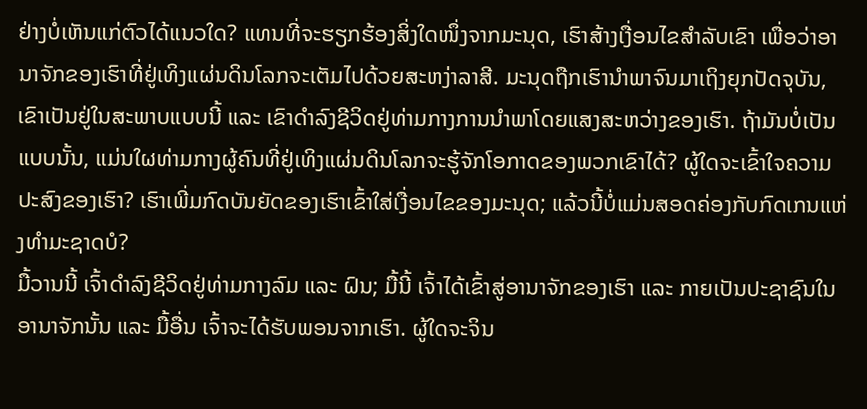ຢ່າງບໍ່ເຫັນແກ່ຕົວໄດ້ແນວໃດ? ແທນທີ່ຈະຮຽກຮ້ອງສິ່ງໃດໜຶ່ງຈາກມະນຸດ, ເຮົາສ້າງເງື່ອນໄຂສຳລັບເຂົາ ເພື່ອວ່າອານາຈັກຂອງເຮົາທີ່ຢູ່ເທິງແຜ່ນດິນໂລກຈະເຕັມໄປດ້ວຍສະຫງ່າລາສີ. ມະນຸດຖືກເຮົານຳພາຈົນມາເຖິງຍຸກປັດຈຸບັນ, ເຂົາເປັນຢູ່ໃນສະພາບແບບນີ້ ແລະ ເຂົາດຳລົງຊີວິດຢູ່ທ່າມກາງການນໍາພາໂດຍແສງສະຫວ່າງຂອງເຮົາ. ຖ້າມັນບໍ່ເປັນແບບນັ້ນ, ແມ່ນໃຜທ່າມກາງຜູ້ຄົນທີ່ຢູ່ເທິງແຜ່ນດິນໂລກຈະຮູ້ຈັກໂອກາດຂອງພວກເຂົາໄດ້? ຜູ້ໃດຈະເຂົ້າໃຈຄວາມປະສົງຂອງເຮົາ? ເຮົາເພີ່ມກົດບັນຍັດຂອງເຮົາເຂົ້າໃສ່ເງື່ອນໄຂຂອງມະນຸດ; ແລ້ວນີ້ບໍ່ແມ່ນສອດຄ່ອງກັບກົດເກນແຫ່ງທຳມະຊາດບໍ?
ມື້ວານນີ້ ເຈົ້າດຳລົງຊີວິດຢູ່ທ່າມກາງລົມ ແລະ ຝົນ; ມື້ນີ້ ເຈົ້າໄດ້ເຂົ້າສູ່ອານາຈັກຂອງເຮົາ ແລະ ກາຍເປັນປະຊາຊົນໃນອານາຈັກນັ້ນ ແລະ ມື້ອື່ນ ເຈົ້າຈະໄດ້ຮັບພອນຈາກເຮົາ. ຜູ້ໃດຈະຈິນ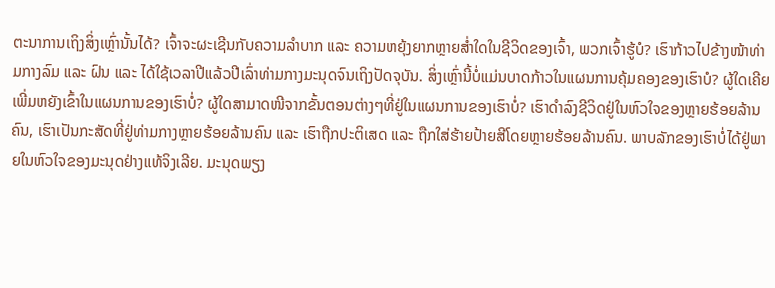ຕະນາການເຖິງສິ່ງເຫຼົ່ານັ້ນໄດ້? ເຈົ້າຈະຜະເຊີນກັບຄວາມລໍາບາກ ແລະ ຄວາມຫຍຸ້ງຍາກຫຼາຍສໍ່າໃດໃນຊີວິດຂອງເຈົ້າ, ພວກເຈົ້າຮູ້ບໍ? ເຮົາກ້າວໄປຂ້າງໜ້າທ່າມກາງລົມ ແລະ ຝົນ ແລະ ໄດ້ໃຊ້ເວລາປີແລ້ວປີເລົ່າທ່າມກາງມະນຸດຈົນເຖິງປັດຈຸບັນ. ສິ່ງເຫຼົ່ານີ້ບໍ່ແມ່ນບາດກ້າວໃນແຜນການຄຸ້ມຄອງຂອງເຮົາບໍ? ຜູ້ໃດເຄີຍເພີ່ມຫຍັງເຂົ້າໃນແຜນການຂອງເຮົາບໍ່? ຜູ້ໃດສາມາດໜີຈາກຂັ້ນຕອນຕ່າງໆທີ່ຢູ່ໃນແຜນການຂອງເຮົາບໍ່? ເຮົາດຳລົງຊີວິດຢູ່ໃນຫົວໃຈຂອງຫຼາຍຮ້ອຍລ້ານຄົນ, ເຮົາເປັນກະສັດທີ່ຢູ່ທ່າມກາງຫຼາຍຮ້ອຍລ້ານຄົນ ແລະ ເຮົາຖືກປະຕິເສດ ແລະ ຖືກໃສ່ຮ້າຍປ້າຍສີໂດຍຫຼາຍຮ້ອຍລ້ານຄົນ. ພາບລັກຂອງເຮົາບໍ່ໄດ້ຢູ່ພາຍໃນຫົວໃຈຂອງມະນຸດຢ່າງແທ້ຈິງເລີຍ. ມະນຸດພຽງ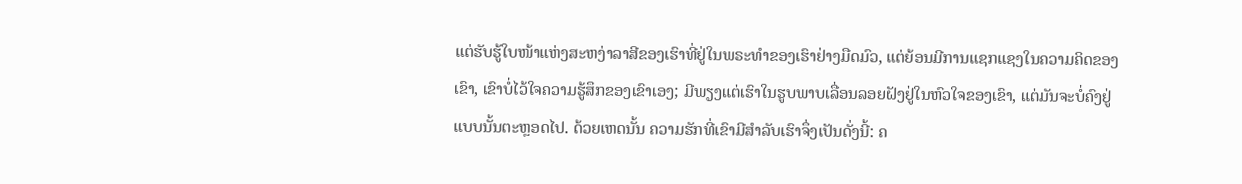ແຕ່ຮັບຮູ້ໃບໜ້າແຫ່ງສະຫງ່າລາສີຂອງເຮົາທີ່ຢູ່ໃນພຣະທຳຂອງເຮົາຢ່າງມືດມົວ, ແຕ່ຍ້ອນມີການແຊກແຊງໃນຄວາມຄິດຂອງເຂົາ, ເຂົາບໍ່ໄວ້ໃຈຄວາມຮູ້ສຶກຂອງເຂົາເອງ; ມີພຽງແຕ່ເຮົາໃນຮູບພາບເລື່ອນລອຍຝັງຢູ່ໃນຫົວໃຈຂອງເຂົາ, ແຕ່ມັນຈະບໍ່ຄົງຢູ່ແບບນັ້ນຕະຫຼອດໄປ. ດ້ວຍເຫດນັ້ນ ຄວາມຮັກທີ່ເຂົາມີສຳລັບເຮົາຈຶ່ງເປັນດັ່ງນີ້: ຄ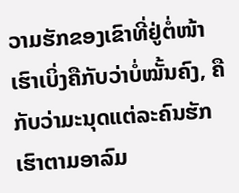ວາມຮັກຂອງເຂົາທີ່ຢູ່ຕໍ່ໜ້າເຮົາເບິ່ງຄືກັບວ່າບໍ່ໝັ້ນຄົງ, ຄືກັບວ່າມະນຸດແຕ່ລະຄົນຮັກເຮົາຕາມອາລົມ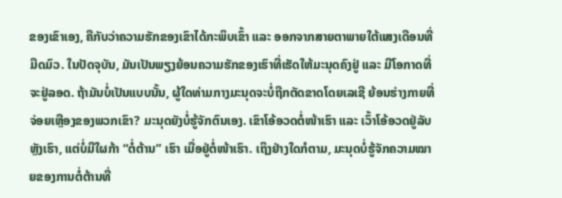ຂອງເຂົາເອງ, ຄືກັບວ່າຄວາມຮັກຂອງເຂົາໄດ້ກະພິບເຂົ້າ ແລະ ອອກຈາກສາຍຕາພາຍໃຕ້ແສງເດືອນທີ່ມືດມົວ. ໃນປັດຈຸບັນ, ມັນເປັນພຽງຍ້ອນຄວາມຮັກຂອງເຮົາທີ່ເຮັດໃຫ້ມະນຸດຄົງຢູ່ ແລະ ມີໂອກາດທີ່ຈະຢູ່ລອດ. ຖ້າມັນບໍ່ເປັນແບບນັ້ນ, ຜູ້ໃດທ່າມກາງມະນຸດຈະບໍ່ຖືກຕັດຂາດໂດຍເລເຊີ ຍ້ອນຮ່າງກາຍທີ່ຈ່ອຍເຫຼືອງຂອງພວກເຂົາ? ມະນຸດຍັງບໍ່ຮູ້ຈັກຕົນເອງ. ເຂົາໂອ້ອວດຕໍ່ໜ້າເຮົາ ແລະ ເວົ້າໂອ້ອວດຢູ່ລັບຫຼັງເຮົາ, ແຕ່ບໍ່ມີໃຜກ້າ “ຕໍ່ຕ້ານ” ເຮົາ ເມື່ອຢູ່ຕໍ່ໜ້າເຮົາ. ເຖິງຢ່າງໃດກໍຕາມ, ມະນຸດບໍ່ຮູ້ຈັກຄວາມໝາຍຂອງການຕໍ່ຕ້ານທີ່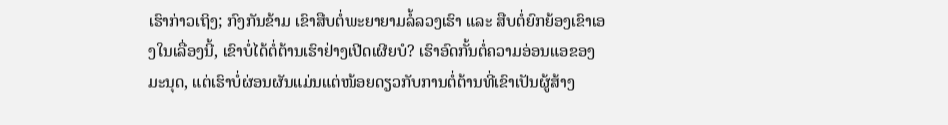ເຮົາກ່າວເຖິງ; ກົງກັນຂ້າມ ເຂົາສືບຕໍ່ພະຍາຍາມລໍ້ລວງເຮົາ ແລະ ສືບຕໍ່ຍົກຍ້ອງເຂົາເອງໃນເລື່ອງນີ້, ເຂົາບໍ່ໄດ້ຕໍ່ຕ້ານເຮົາຢ່າງເປີດເຜີຍບໍ? ເຮົາອົດກັ້ນຕໍ່ຄວາມອ່ອນແອຂອງມະນຸດ, ແຕ່ເຮົາບໍ່ຜ່ອນຜັນແມ່ນແຕ່ໜ້ອຍດຽວກັບການຕໍ່ຕ້ານທີ່ເຂົາເປັນຜູ້ສ້າງ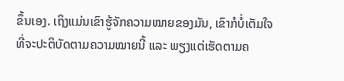ຂຶ້ນເອງ. ເຖິງແມ່ນເຂົາຮູ້ຈັກຄວາມໝາຍຂອງມັນ, ເຂົາກໍບໍ່ເຕັມໃຈທີ່ຈະປະຕິບັດຕາມຄວາມໝາຍນີ້ ແລະ ພຽງແຕ່ເຮັດຕາມຄ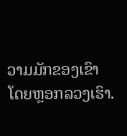ວາມມັກຂອງເຂົາ ໂດຍຫຼອກລວງເຮົາ.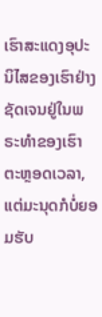ເຮົາສະແດງອຸປະນິໄສຂອງເຮົາຢ່າງຊັດເຈນຢູ່ໃນພຣະທຳຂອງເຮົາຕະຫຼອດເວລາ, ແຕ່ມະນຸດກໍບໍ່ຍອມຮັບ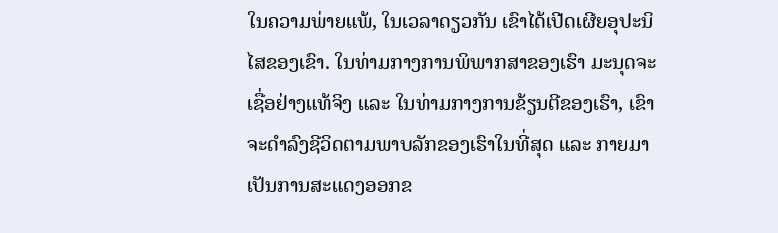ໃນຄວາມພ່າຍແພ້, ໃນເວລາດຽວກັນ ເຂົາໄດ້ເປີດເຜີຍອຸປະນິໄສຂອງເຂົາ. ໃນທ່າມກາງການພິພາກສາຂອງເຮົາ ມະນຸດຈະເຊື່ອຢ່າງແທ້ຈິງ ແລະ ໃນທ່າມກາງການຂ້ຽນຕີຂອງເຮົາ, ເຂົາຈະດຳລົງຊີວິດຕາມພາບລັກຂອງເຮົາໃນທີ່ສຸດ ແລະ ກາຍມາເປັນການສະແດງອອກຂ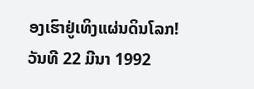ອງເຮົາຢູ່ເທິງແຜ່ນດິນໂລກ!
ວັນທີ 22 ມີນາ 1992